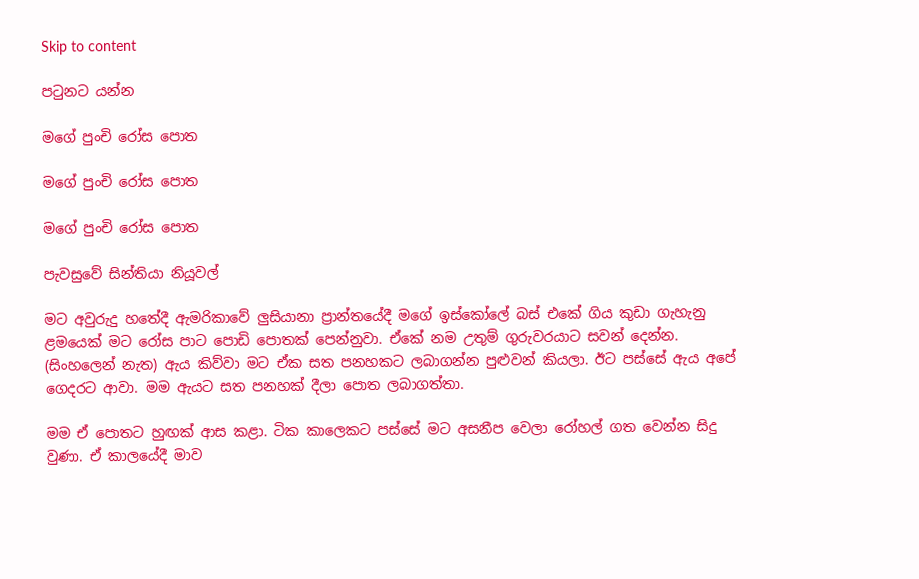Skip to content

පටුනට යන්න

මගේ පුංචි රෝස පොත

මගේ පුංචි රෝස පොත

මගේ පුංචි රෝස පොත

පැවසුවේ සින්තියා නියූවල්

මට අවුරුදු හතේදී ඇමරිකාවේ ලුසියානා ප්‍රාන්තයේදී මගේ ඉස්කෝලේ බස් එකේ ගිය කුඩා ගැහැනු ළමයෙක් මට රෝස පාට පොඩි පොතක් පෙන්නුවා. ඒකේ නම උතුම් ගුරුවරයාට සවන් දෙන්න. (සිංහලෙන් නැත) ඇය කිව්වා මට ඒක සත පනහකට ලබාගන්න පුළුවන් කියලා. ඊට පස්සේ ඇය අපේ ගෙදරට ආවා. මම ඇයට සත පනහක් දීලා පොත ලබාගත්තා.

මම ඒ පොතට හුඟක් ආස කළා. ටික කාලෙකට පස්සේ මට අසනීප වෙලා රෝහල් ගත වෙන්න සිදු වුණා. ඒ කාලයේදී මාව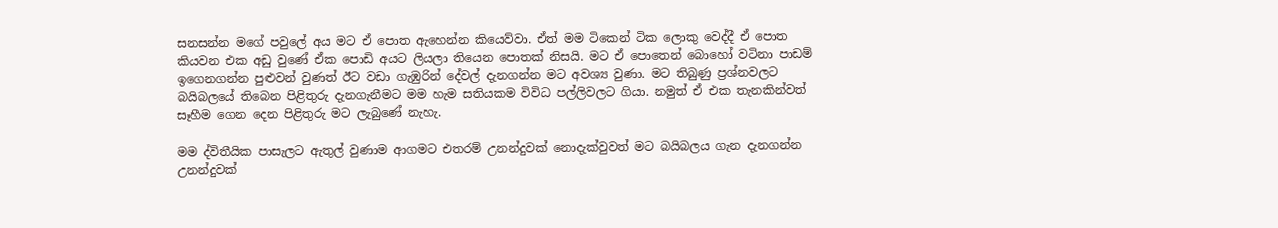සනසන්න මගේ පවුලේ අය මට ඒ පොත ඇහෙන්න කියෙව්වා. ඒත් මම ටිකෙන් ටික ලොකු වෙද්දී ඒ පොත කියවන එක අඩු වුණේ ඒක පොඩි අයට ලියලා තියෙන පොතක් නිසයි. මට ඒ පොතෙන් බොහෝ වටිනා පාඩම් ඉගෙනගන්න පුළුවන් වුණත් ඊට වඩා ගැඹුරින් දේවල් දැනගන්න මට අවශ්‍ය වුණා. මට තිබුණු ප්‍රශ්නවලට බයිබලයේ තිබෙන පිළිතුරු දැනගැනීමට මම හැම සතියකම විවිධ පල්ලිවලට ගියා. නමුත් ඒ එක තැනකින්වත් සෑහීම ගෙන දෙන පිළිතුරු මට ලැබුණේ නැහැ.

මම ද්විතීයික පාසැලට ඇතුල් වුණාම ආගමට එතරම් උනන්දුවක් නොදැක්වුවත් මට බයිබලය ගැන දැනගන්න උනන්දුවක්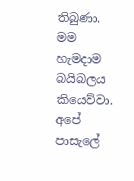තිබුණා. මම හැමදාම බයිබලය කියෙව්වා. අපේ පාසැලේ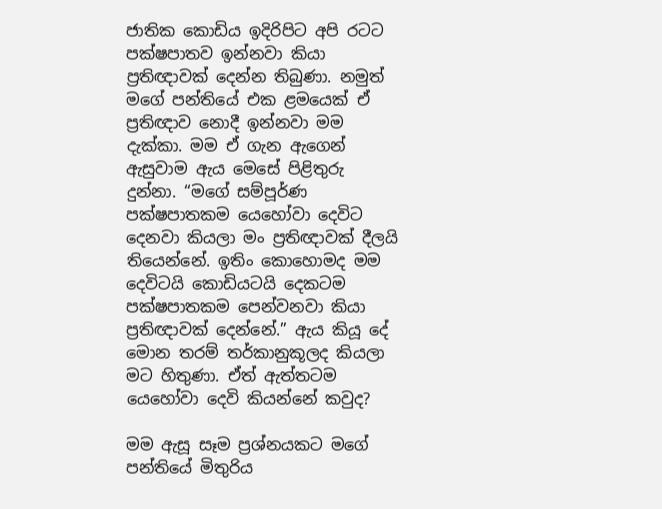ජාතික කොඩිය ඉදිරිපිට අපි රටට පක්ෂපාතව ඉන්නවා කියා ප්‍රතිඥාවක් දෙන්න තිබුණා. නමුත් මගේ පන්තියේ එක ළමයෙක් ඒ ප්‍රතිඥාව නොදී ඉන්නවා මම දැක්කා. මම ඒ ගැන ඇගෙන් ඇසුවාම ඇය මෙසේ පිළිතුරු දුන්නා. “මගේ සම්පූර්ණ පක්ෂපාතකම යෙහෝවා දෙවිට දෙනවා කියලා මං ප්‍රතිඥාවක් දීලයි තියෙන්නේ. ඉතිං කොහොමද මම දෙවිටයි කොඩියටයි දෙකටම පක්ෂපාතකම පෙන්වනවා කියා ප්‍රතිඥාවක් දෙන්නේ.” ඇය කියූ දේ මොන තරම් තර්කානුකූලද කියලා මට හිතුණා. ඒත් ඇත්තටම යෙහෝවා දෙවි කියන්නේ කවුද?

මම ඇසූ සෑම ප්‍රශ්නයකට මගේ පන්තියේ මිතුරිය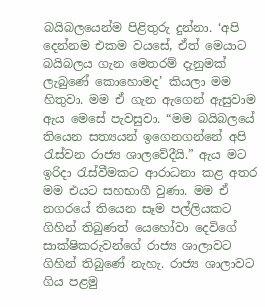බයිබලයෙන්ම පිළිතුරු දුන්නා. ‘අපි දෙන්නම එකම වයසේ, ඒත් මෙයාට බයිබලය ගැන මෙතරම් දැනුමක් ලැබුණේ කොහොමද’ කියලා මම හිතුවා. මම ඒ ගැන ඇගෙන් ඇසුවාම ඇය මෙසේ පැවසුවා. “මම බයිබලයේ තියෙන සත්‍යයන් ඉගෙනගන්නේ අපි රැස්වන රාජ්‍ය ශාලවේදීයි.” ඇය මට ඉරිදා රැස්වීමකට ආරාධනා කළ අතර මම එයට සහභාගී වුණා. මම ඒ නගරයේ තියෙන සෑම පල්ලියකට ගිහින් තිබුණත් යෙහෝවා දෙවිගේ සාක්ෂිකරුවන්ගේ රාජ්‍ය ශාලාවට ගිහින් තිබුණේ නැහැ. රාජ්‍ය ශාලාවට ගිය පළමු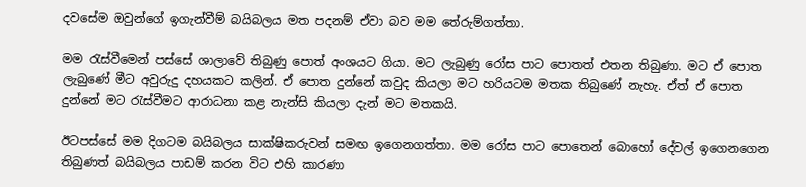දවසේම ඔවුන්ගේ ඉගැන්වීම් බයිබලය මත පදනම් ඒවා බව මම තේරුම්ගත්තා.

මම රැස්වීමෙන් පස්සේ ශාලාවේ තිබුණු පොත් අංශයට ගියා. මට ලැබුණු රෝස පාට පොතත් එතන තිබුණා. මට ඒ පොත ලැබුණේ මීට අවුරුදු දහයකට කලින්. ඒ පොත දුන්නේ කවුද කියලා මට හරියටම මතක තිබුණේ නැහැ. ඒත් ඒ පොත දුන්නේ මට රැස්වීමට ආරාධනා කළ නැන්සි කියලා දැන් මට මතකයි.

ඊටපස්සේ මම දිගටම බයිබලය සාක්ෂිකරුවන් සමඟ ඉගෙනගත්තා. මම රෝස පාට පොතෙන් බොහෝ දේවල් ඉගෙනගෙන තිබුණත් බයිබලය පාඩම් කරන විට එහි කාරණා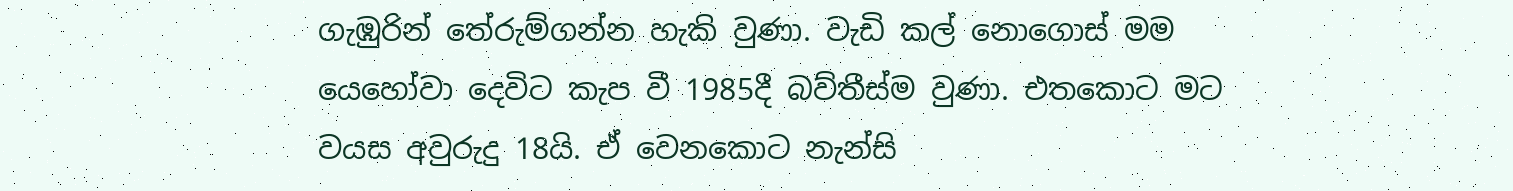ගැඹුරින් තේරුම්ගන්න හැකි වුණා. වැඩි කල් නොගොස් මම යෙහෝවා දෙවිට කැප වී 1985දී බව්තීස්ම වුණා. එතකොට මට වයස අවුරුදු 18යි. ඒ වෙනකොට නැන්සි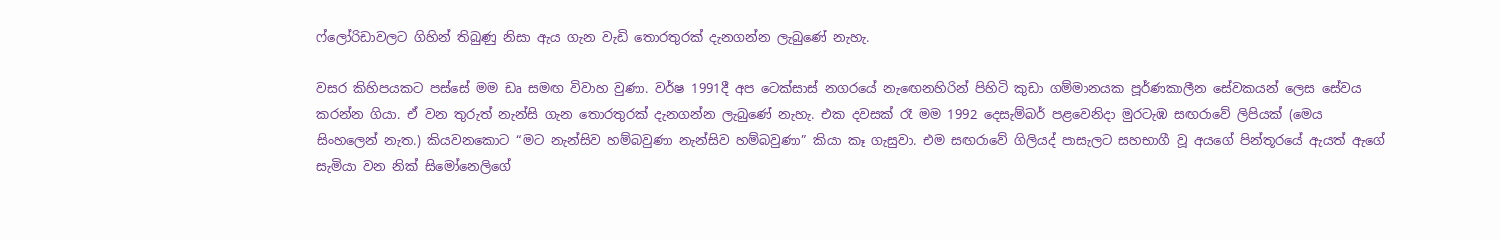ෆ්ලෝරිඩාවලට ගිහින් තිබුණු නිසා ඇය ගැන වැඩි තොරතුරක් දැනගන්න ලැබුණේ නැහැ.

වසර කිහිපයකට පස්සේ මම ඩෘ සමඟ විවාහ වුණා. වර්ෂ 1991දී අප ටෙක්සාස් නගරයේ නැඟෙනහිරින් පිහිටි කුඩා ගම්මානයක පූර්ණකාලීන සේවකයන් ලෙස සේවය කරන්න ගියා. ඒ වන තුරුත් නැන්සි ගැන තොරතුරක් දැනගන්න ලැබුණේ නැහැ. එක දවසක් රෑ මම 1992 දෙසැම්බර් පළවෙනිදා මුරටැඹ සඟරාවේ ලිපියක් (මෙය සිංහලෙන් නැත.) කියවනකොට “මට නැන්සිව හම්බවුණා නැන්සිව හම්බවුණා” කියා කෑ ගැසුවා. එම සඟරාවේ ගිලියද් පාසැලට සහභාගී වූ අයගේ පින්තූරයේ ඇයත් ඇගේ සැමියා වන නික් සිමෝනෙලිගේ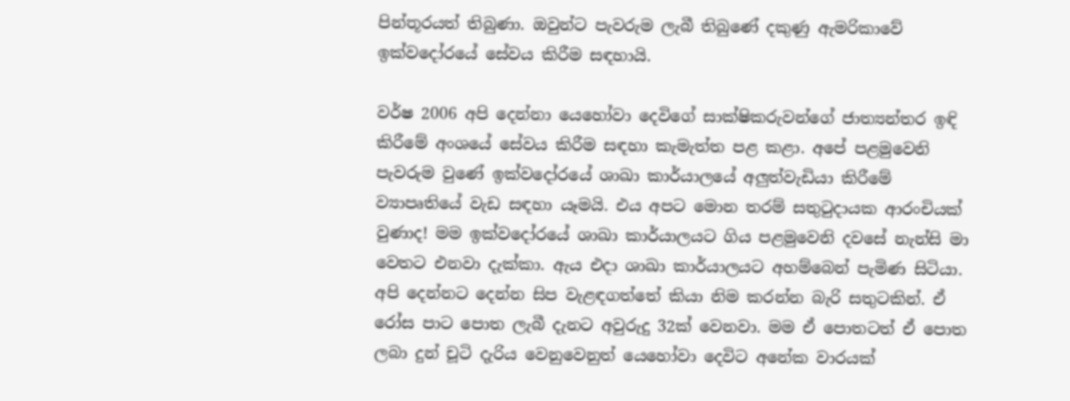පින්තූරයත් තිබුණා. ඔවුන්ට පැවරුම ලැබී තිබුණේ දකුණු ඇමරිකාවේ ඉක්වදෝරයේ සේවය කිරීම සඳහායි.

වර්ෂ 2006 අපි දෙන්නා යෙහෝවා දෙවිගේ සාක්ෂිකරුවන්ගේ ජාත්‍යන්තර ඉඳි කිරීමේ අංශයේ සේවය කිරීම සඳහා කැමැත්ත පළ කළා. අපේ පළමුවෙනි පැවරුම වුණේ ඉක්වදෝරයේ ශාඛා කාර්යාලයේ අලුත්වැඩියා කිරීමේ ව්‍යාපෘතියේ වැඩ සඳහා යෑමයි. එය අපට මොන තරම් සතුටුදායක ආරංචියක් වුණාද! මම ඉක්වදෝරයේ ශාඛා කාර්යාලයට ගිය පළමුවෙනි දවසේ නැන්සි මා වෙතට එනවා දැක්කා. ඇය එදා ශාඛා කාර්යාලයට අහම්බෙන් පැමිණ සිටියා. අපි දෙන්නට දෙන්න සිප වැළඳගත්තේ කියා නිම කරන්න බැරි සතුටකින්. ඒ රෝස පාට පොත ලැබී දැනට අවුරුදු 32ක් වෙනවා. මම ඒ පොතටත් ඒ පොත ලබා දුන් චූටි දැරිය වෙනුවෙනුත් යෙහෝවා දෙවිට අනේක වාරයක්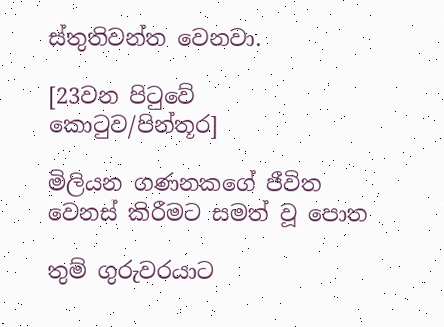ස්තුතිවන්ත වෙනවා.

[23වන පිටුවේ කොටුව/පින්තූර]

මිලියන ගණනකගේ ජීවිත වෙනස් කිරීමට සමත් වූ පොත

තුම් ගුරුවරයාට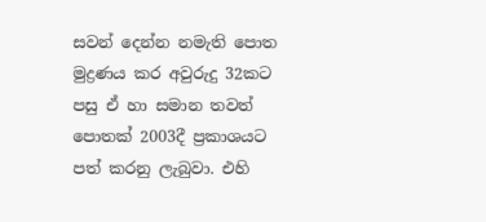සවන් දෙන්න නමැති පොත මුද්‍රණය කර අවුරුදු 32කට පසු ඒ හා සමාන තවත් පොතක් 2003දී ප්‍රකාශයට පත් කරනු ලැබුවා. එහි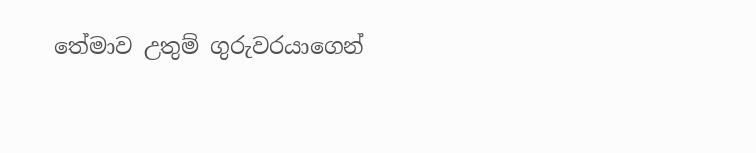තේමාව උතුම් ගුරුවරයාගෙන්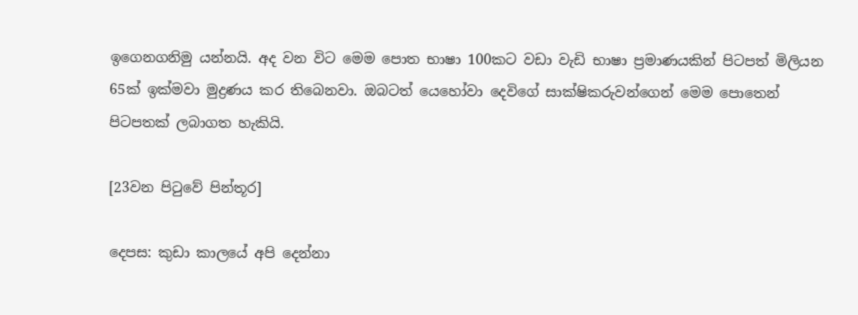ඉගෙනගනිමු යන්නයි. අද වන විට මෙම පොත භාෂා 100කට වඩා වැඩි භාෂා ප්‍රමාණයකින් පිටපත් මිලියන 65ක් ඉක්මවා මුද්‍රණය කර තිබෙනවා. ඔබටත් යෙහෝවා දෙවිගේ සාක්ෂිකරුවන්ගෙන් මෙම පොතෙන් පිටපතක් ලබාගත හැකියි.

[23වන පිටුවේ පින්තූර]

දෙපස: කුඩා කාලයේ අපි දෙන්නා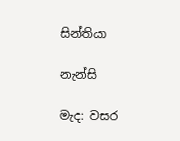සින්තියා

නැන්සි

මැද: වසර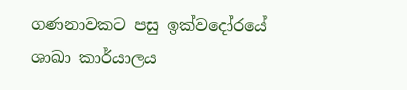ගණනාවකට පසු ඉක්වදෝරයේ ශාඛා කාර්යාලය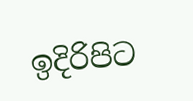ඉදිරිපිට